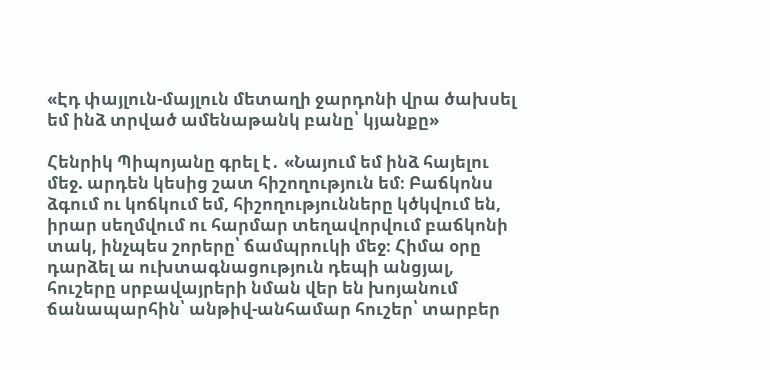«Էդ փայլուն-մայլուն մետաղի ջարդոնի վրա ծախսել եմ ինձ տրված ամենաթանկ բանը՝ կյանքը»

Հենրիկ Պիպոյանը գրել է․ «Նայում եմ ինձ հայելու մեջ. արդեն կեսից շատ հիշողություն եմ։ Բաճկոնս ձգում ու կոճկում եմ, հիշողությունները կծկվում են, իրար սեղմվում ու հարմար տեղավորվում բաճկոնի տակ, ինչպես շորերը՝ ճամպրուկի մեջ։ Հիմա օրը դարձել ա ուխտագնացություն դեպի անցյալ, հուշերը սրբավայրերի նման վեր են խոյանում ճանապարհին՝ անթիվ-անհամար հուշեր՝ տարբեր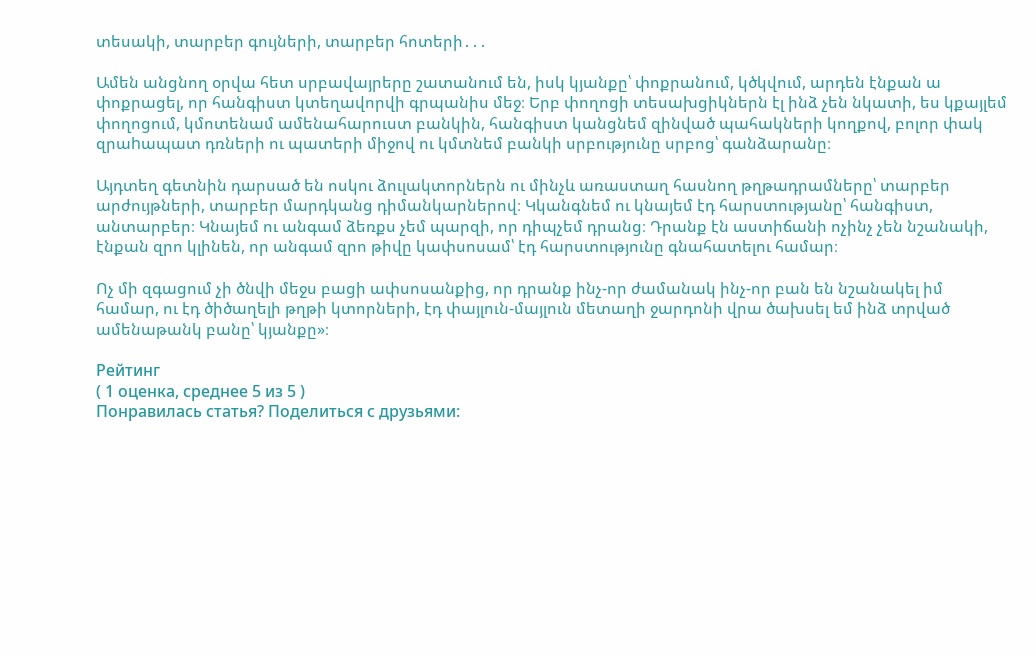տեսակի, տարբեր գույների, տարբեր հոտերի․․․

Ամեն անցնող օրվա հետ սրբավայրերը շատանում են, իսկ կյանքը՝ փոքրանում, կծկվում, արդեն էնքան ա փոքրացել, որ հանգիստ կտեղավորվի գրպանիս մեջ։ Երբ փողոցի տեսախցիկներն էլ ինձ չեն նկատի, ես կքայլեմ փողոցում, կմոտենամ ամենահարուստ բանկին, հանգիստ կանցնեմ զինված պահակների կողքով, բոլոր փակ զրաhապատ դռների ու պատերի միջով ու կմտնեմ բանկի սրբությունը սրբոց՝ գանձարանը։

Այդտեղ գետնին դարսած են ոսկու ձուլակտորներն ու մինչև առաստաղ հասնող թղթադրամները՝ տարբեր արժույթների, տարբեր մարդկանց դիմանկարներով։ Կկանգնեմ ու կնայեմ էդ հարստությանը՝ հանգիստ, անտարբեր։ Կնայեմ ու անգամ ձեռքս չեմ պարզի, որ դիպչեմ դրանց։ Դրանք էն աստիճանի ոչինչ չեն նշանակի, էնքան զրո կլինեն, որ անգամ զրո թիվը կափսոսամ՝ էդ հարստությունը գնահատելու համար։

Ոչ մի զգացում չի ծնվի մեջս բացի ափսոսանքից, որ դրանք ինչ-որ ժամանակ ինչ-որ բան են նշանակել իմ համար, ու էդ ծիծաղելի թղթի կտորների, էդ փայլուն-մայլուն մետաղի ջարդոնի վրա ծախսել եմ ինձ տրված ամենաթանկ բանը՝ կյանքը»։

Рейтинг
( 1 оценка, среднее 5 из 5 )
Понравилась статья? Поделиться с друзьями: